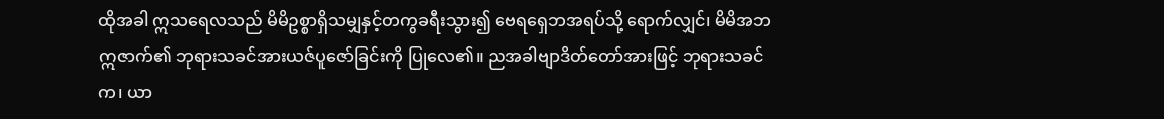ထိုအခါ ဣသရေလသည် မိမိဥစ္စာရှိသမျှနှင့်တကွခရီးသွား၍ ဗေရရှေဘအရပ်သို့ ရောက်လျှင်၊ မိမိအဘဣဇာက်၏ ဘုရားသခင်အားယဇ်ပူဇော်ခြင်းကို ပြုလေ၏။ ညအခါဗျာဒိတ်တော်အားဖြင့် ဘုရားသခင်က၊ ယာ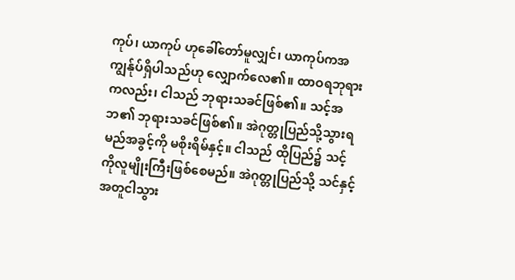ကုပ်၊ ယာကုပ် ဟုခေါ်တော်မူလျှင်၊ ယာကုပ်ကအကျွန်ုပ်ရှိပါသည်ဟု လျှောက်လေ၏။ ထာဝရဘုရားကလည်း၊ ငါသည် ဘုရားသခင်ဖြစ်၏။ သင့်အဘ၏ ဘုရားသခင်ဖြစ်၏။ အဲဂုတ္တုပြည်သို့သွားရမည်အခွင့်ကို မစိုးရိမ်နှင့်။ ငါသည် ထိုပြည်၌ သင့်ကိုလူမျိုးကြီးဖြစ်စေမည်။ အဲဂုတ္တုပြည်သို့ သင်နှင့်အတူငါသွား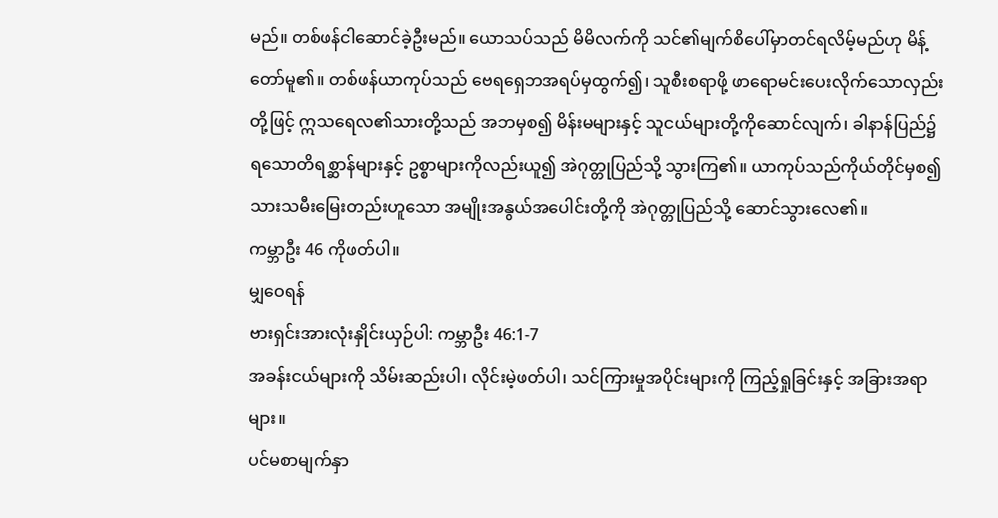မည်။ တစ်ဖန်ငါဆောင်ခဲ့ဦးမည်။ ယောသပ်သည် မိမိလက်ကို သင်၏မျက်စိပေါ်မှာတင်ရလိမ့်မည်ဟု မိန့်တော်မူ၏။ တစ်ဖန်ယာကုပ်သည် ဗေရရှေဘအရပ်မှထွက်၍၊ သူစီးစရာဖို့ ဖာရောမင်းပေးလိုက်သောလှည်းတို့ဖြင့် ဣသရေလ၏သားတို့သည် အဘမှစ၍ မိန်းမများနှင့် သူငယ်များတို့ကိုဆောင်လျက်၊ ခါနာန်ပြည်၌ရသောတိရစ္ဆာန်များနှင့် ဥစ္စာများကိုလည်းယူ၍ အဲဂုတ္တုပြည်သို့ သွားကြ၏။ ယာကုပ်သည်ကိုယ်တိုင်မှစ၍ သားသမီးမြေးတည်းဟူသော အမျိုးအနွယ်အပေါင်းတို့ကို အဲဂုတ္တုပြည်သို့ ဆောင်သွားလေ၏။
ကမ္ဘာဦး 46 ကိုဖတ်ပါ။
မျှဝေရန်
ဗားရှင်းအားလုံးနှိုင်းယှဉ်ပါ: ကမ္ဘာဦး 46:1-7
အခန်းငယ်များကို သိမ်းဆည်းပါ၊ လိုင်းမဲ့ဖတ်ပါ၊ သင်ကြားမှုအပိုင်းများကို ကြည့်ရှုခြင်းနှင့် အခြားအရာများ။
ပင်မစာမျက်နှာ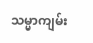သမ္မာကျမ်း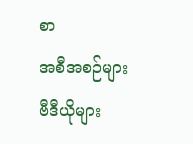စာ
အစီအစဉ်များ
ဗီဒီယိုများ